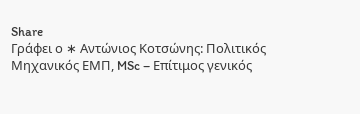Share
Γράφει ο ∗ Αντώνιος Κοτσώνης: Πολιτικός Μηχανικός ΕΜΠ, MSc – Επίτιμος γενικός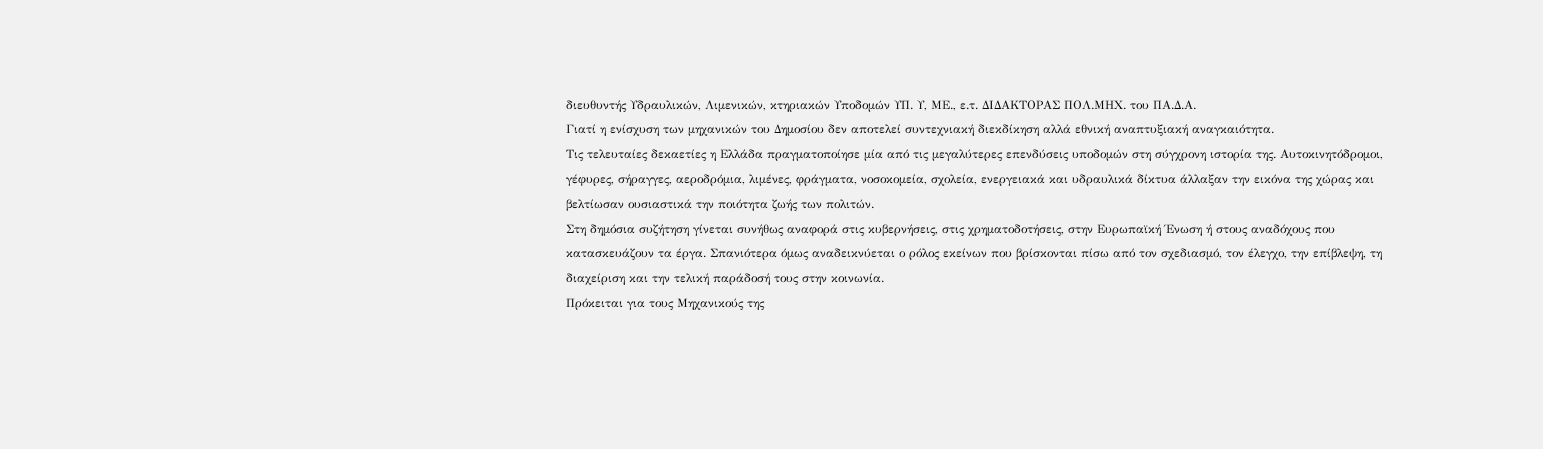διευθυντής Υδραυλικών, Λιμενικών, κτηριακών Υποδομών ΥΠ. Υ, ΜΕ., ε.τ. ΔΙΔΑΚΤΟΡΑΣ ΠΟΛ.ΜΗΧ. του ΠΑ.Δ.Α.
Γιατί η ενίσχυση των μηχανικών του Δημοσίου δεν αποτελεί συντεχνιακή διεκδίκηση αλλά εθνική αναπτυξιακή αναγκαιότητα.
Τις τελευταίες δεκαετίες η Ελλάδα πραγματοποίησε μία από τις μεγαλύτερες επενδύσεις υποδομών στη σύγχρονη ιστορία της. Αυτοκινητόδρομοι, γέφυρες, σήραγγες, αεροδρόμια, λιμένες, φράγματα, νοσοκομεία, σχολεία, ενεργειακά και υδραυλικά δίκτυα άλλαξαν την εικόνα της χώρας και βελτίωσαν ουσιαστικά την ποιότητα ζωής των πολιτών.
Στη δημόσια συζήτηση γίνεται συνήθως αναφορά στις κυβερνήσεις, στις χρηματοδοτήσεις, στην Ευρωπαϊκή Ένωση ή στους αναδόχους που κατασκευάζουν τα έργα. Σπανιότερα όμως αναδεικνύεται ο ρόλος εκείνων που βρίσκονται πίσω από τον σχεδιασμό, τον έλεγχο, την επίβλεψη, τη διαχείριση και την τελική παράδοσή τους στην κοινωνία.
Πρόκειται για τους Μηχανικούς της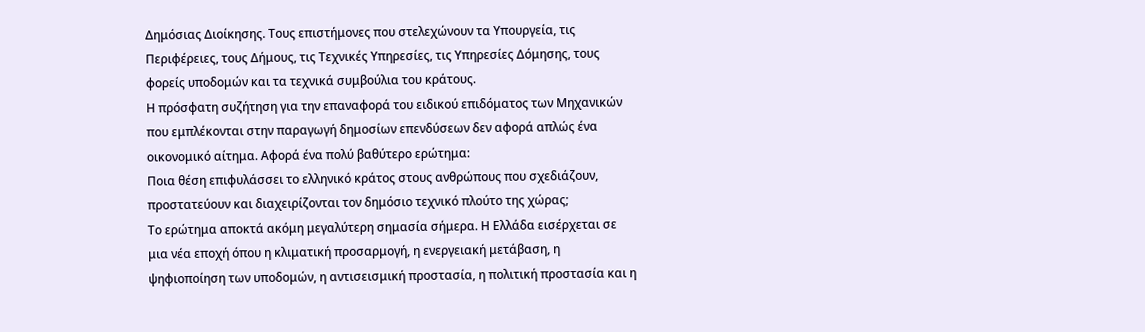Δημόσιας Διοίκησης. Τους επιστήμονες που στελεχώνουν τα Υπουργεία, τις Περιφέρειες, τους Δήμους, τις Τεχνικές Υπηρεσίες, τις Υπηρεσίες Δόμησης, τους φορείς υποδομών και τα τεχνικά συμβούλια του κράτους.
Η πρόσφατη συζήτηση για την επαναφορά του ειδικού επιδόματος των Μηχανικών που εμπλέκονται στην παραγωγή δημοσίων επενδύσεων δεν αφορά απλώς ένα οικονομικό αίτημα. Αφορά ένα πολύ βαθύτερο ερώτημα:
Ποια θέση επιφυλάσσει το ελληνικό κράτος στους ανθρώπους που σχεδιάζουν, προστατεύουν και διαχειρίζονται τον δημόσιο τεχνικό πλούτο της χώρας;
Το ερώτημα αποκτά ακόμη μεγαλύτερη σημασία σήμερα. Η Ελλάδα εισέρχεται σε μια νέα εποχή όπου η κλιματική προσαρμογή, η ενεργειακή μετάβαση, η ψηφιοποίηση των υποδομών, η αντισεισμική προστασία, η πολιτική προστασία και η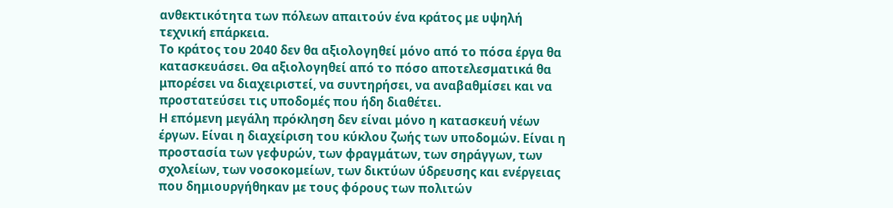ανθεκτικότητα των πόλεων απαιτούν ένα κράτος με υψηλή τεχνική επάρκεια.
Το κράτος του 2040 δεν θα αξιολογηθεί μόνο από το πόσα έργα θα κατασκευάσει. Θα αξιολογηθεί από το πόσο αποτελεσματικά θα μπορέσει να διαχειριστεί, να συντηρήσει, να αναβαθμίσει και να προστατεύσει τις υποδομές που ήδη διαθέτει.
Η επόμενη μεγάλη πρόκληση δεν είναι μόνο η κατασκευή νέων έργων. Είναι η διαχείριση του κύκλου ζωής των υποδομών. Είναι η προστασία των γεφυρών, των φραγμάτων, των σηράγγων, των σχολείων, των νοσοκομείων, των δικτύων ύδρευσης και ενέργειας που δημιουργήθηκαν με τους φόρους των πολιτών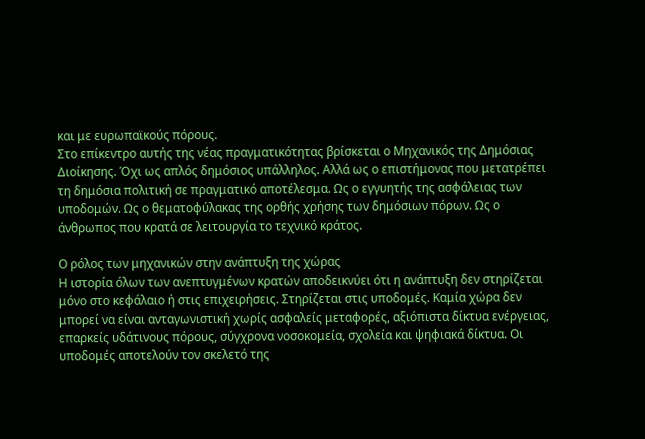και με ευρωπαϊκούς πόρους.
Στο επίκεντρο αυτής της νέας πραγματικότητας βρίσκεται ο Μηχανικός της Δημόσιας Διοίκησης. Όχι ως απλός δημόσιος υπάλληλος. Αλλά ως ο επιστήμονας που μετατρέπει τη δημόσια πολιτική σε πραγματικό αποτέλεσμα. Ως ο εγγυητής της ασφάλειας των υποδομών. Ως ο θεματοφύλακας της ορθής χρήσης των δημόσιων πόρων. Ως ο άνθρωπος που κρατά σε λειτουργία το τεχνικό κράτος.

Ο ρόλος των μηχανικών στην ανάπτυξη της χώρας
Η ιστορία όλων των ανεπτυγμένων κρατών αποδεικνύει ότι η ανάπτυξη δεν στηρίζεται μόνο στο κεφάλαιο ή στις επιχειρήσεις. Στηρίζεται στις υποδομές. Καμία χώρα δεν μπορεί να είναι ανταγωνιστική χωρίς ασφαλείς μεταφορές, αξιόπιστα δίκτυα ενέργειας, επαρκείς υδάτινους πόρους, σύγχρονα νοσοκομεία, σχολεία και ψηφιακά δίκτυα. Οι υποδομές αποτελούν τον σκελετό της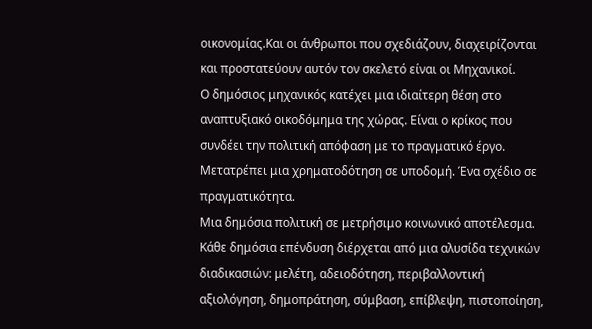οικονομίας.Και οι άνθρωποι που σχεδιάζουν, διαχειρίζονται και προστατεύουν αυτόν τον σκελετό είναι οι Μηχανικοί.
Ο δημόσιος μηχανικός κατέχει μια ιδιαίτερη θέση στο αναπτυξιακό οικοδόμημα της χώρας. Είναι ο κρίκος που συνδέει την πολιτική απόφαση με το πραγματικό έργο. Μετατρέπει μια χρηματοδότηση σε υποδομή. Ένα σχέδιο σε πραγματικότητα.
Μια δημόσια πολιτική σε μετρήσιμο κοινωνικό αποτέλεσμα. Κάθε δημόσια επένδυση διέρχεται από μια αλυσίδα τεχνικών διαδικασιών: μελέτη, αδειοδότηση, περιβαλλοντική αξιολόγηση, δημοπράτηση, σύμβαση, επίβλεψη, πιστοποίηση,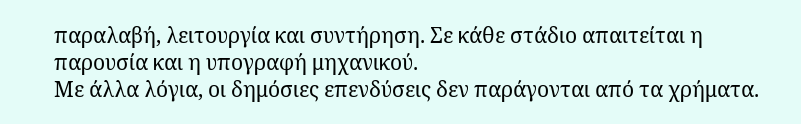παραλαβή, λειτουργία και συντήρηση. Σε κάθε στάδιο απαιτείται η παρουσία και η υπογραφή μηχανικού.
Με άλλα λόγια, οι δημόσιες επενδύσεις δεν παράγονται από τα χρήματα.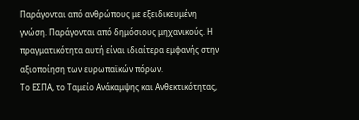Παράγονται από ανθρώπους με εξειδικευμένη γνώση. Παράγονται από δημόσιους μηχανικούς. Η πραγματικότητα αυτή είναι ιδιαίτερα εμφανής στην αξιοποίηση των ευρωπαϊκών πόρων.
Το ΕΣΠΑ, το Ταμείο Ανάκαμψης και Ανθεκτικότητας,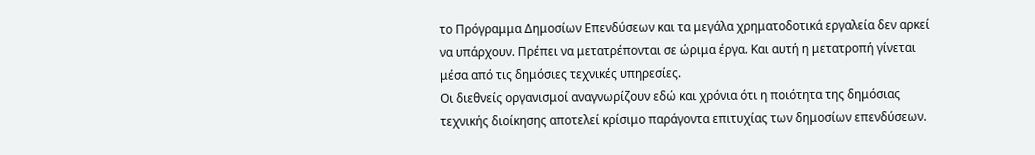το Πρόγραμμα Δημοσίων Επενδύσεων και τα μεγάλα χρηματοδοτικά εργαλεία δεν αρκεί να υπάρχουν. Πρέπει να μετατρέπονται σε ώριμα έργα. Και αυτή η μετατροπή γίνεται μέσα από τις δημόσιες τεχνικές υπηρεσίες.
Οι διεθνείς οργανισμοί αναγνωρίζουν εδώ και χρόνια ότι η ποιότητα της δημόσιας τεχνικής διοίκησης αποτελεί κρίσιμο παράγοντα επιτυχίας των δημοσίων επενδύσεων.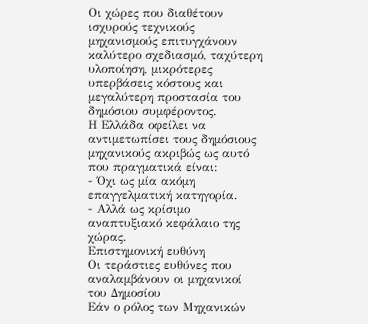Οι χώρες που διαθέτουν ισχυρούς τεχνικούς μηχανισμούς επιτυγχάνουν καλύτερο σχεδιασμό, ταχύτερη υλοποίηση, μικρότερες υπερβάσεις κόστους και μεγαλύτερη προστασία του δημόσιου συμφέροντος.
Η Ελλάδα οφείλει να αντιμετωπίσει τους δημόσιους μηχανικούς ακριβώς ως αυτό που πραγματικά είναι:
- Όχι ως μία ακόμη επαγγελματική κατηγορία.
- Αλλά ως κρίσιμο αναπτυξιακό κεφάλαιο της χώρας.
Επιστημονική ευθύνη
Οι τεράστιες ευθύνες που αναλαμβάνουν οι μηχανικοί του Δημοσίου
Εάν ο ρόλος των Μηχανικών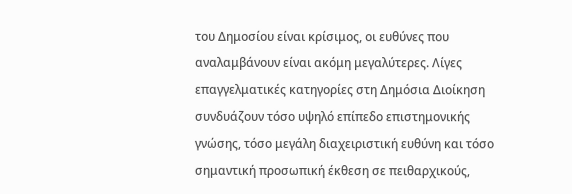του Δημοσίου είναι κρίσιμος, οι ευθύνες που αναλαμβάνουν είναι ακόμη μεγαλύτερες. Λίγες επαγγελματικές κατηγορίες στη Δημόσια Διοίκηση συνδυάζουν τόσο υψηλό επίπεδο επιστημονικής γνώσης, τόσο μεγάλη διαχειριστική ευθύνη και τόσο σημαντική προσωπική έκθεση σε πειθαρχικούς,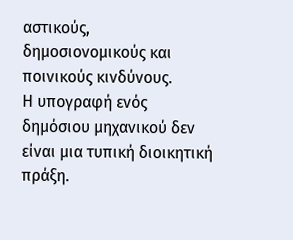αστικούς, δημοσιονομικούς και ποινικούς κινδύνους.
Η υπογραφή ενός δημόσιου μηχανικού δεν είναι μια τυπική διοικητική πράξη.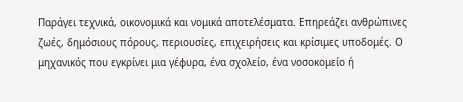Παράγει τεχνικά, οικονομικά και νομικά αποτελέσματα. Επηρεάζει ανθρώπινες ζωές, δημόσιους πόρους, περιουσίες, επιχειρήσεις και κρίσιμες υποδομές. Ο μηχανικός που εγκρίνει μια γέφυρα, ένα σχολείο, ένα νοσοκομείο ή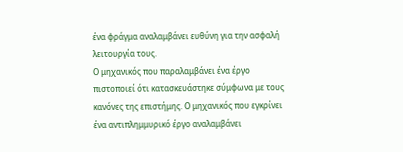ένα φράγμα αναλαμβάνει ευθύνη για την ασφαλή λειτουργία τους.
Ο μηχανικός που παραλαμβάνει ένα έργο πιστοποιεί ότι κατασκευάστηκε σύμφωνα με τους κανόνες της επιστήμης. Ο μηχανικός που εγκρίνει ένα αντιπλημμυρικό έργο αναλαμβάνει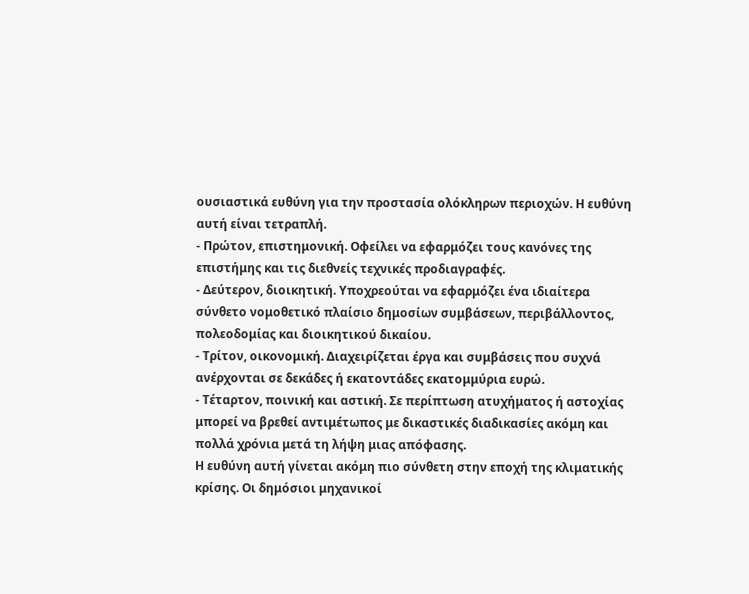ουσιαστικά ευθύνη για την προστασία ολόκληρων περιοχών. Η ευθύνη αυτή είναι τετραπλή.
- Πρώτον, επιστημονική. Οφείλει να εφαρμόζει τους κανόνες της επιστήμης και τις διεθνείς τεχνικές προδιαγραφές.
- Δεύτερον, διοικητική. Υποχρεούται να εφαρμόζει ένα ιδιαίτερα σύνθετο νομοθετικό πλαίσιο δημοσίων συμβάσεων, περιβάλλοντος, πολεοδομίας και διοικητικού δικαίου.
- Τρίτον, οικονομική. Διαχειρίζεται έργα και συμβάσεις που συχνά ανέρχονται σε δεκάδες ή εκατοντάδες εκατομμύρια ευρώ.
- Τέταρτον, ποινική και αστική. Σε περίπτωση ατυχήματος ή αστοχίας μπορεί να βρεθεί αντιμέτωπος με δικαστικές διαδικασίες ακόμη και πολλά χρόνια μετά τη λήψη μιας απόφασης.
Η ευθύνη αυτή γίνεται ακόμη πιο σύνθετη στην εποχή της κλιματικής κρίσης. Οι δημόσιοι μηχανικοί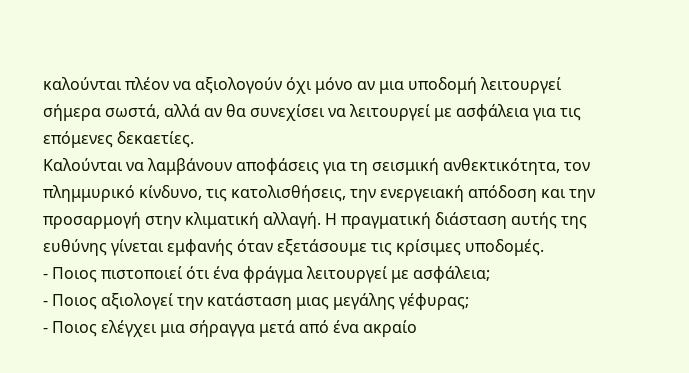καλούνται πλέον να αξιολογούν όχι μόνο αν μια υποδομή λειτουργεί σήμερα σωστά, αλλά αν θα συνεχίσει να λειτουργεί με ασφάλεια για τις επόμενες δεκαετίες.
Καλούνται να λαμβάνουν αποφάσεις για τη σεισμική ανθεκτικότητα, τον πλημμυρικό κίνδυνο, τις κατολισθήσεις, την ενεργειακή απόδοση και την προσαρμογή στην κλιματική αλλαγή. Η πραγματική διάσταση αυτής της ευθύνης γίνεται εμφανής όταν εξετάσουμε τις κρίσιμες υποδομές.
- Ποιος πιστοποιεί ότι ένα φράγμα λειτουργεί με ασφάλεια;
- Ποιος αξιολογεί την κατάσταση μιας μεγάλης γέφυρας;
- Ποιος ελέγχει μια σήραγγα μετά από ένα ακραίο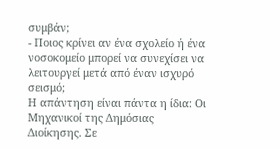συμβάν;
- Ποιος κρίνει αν ένα σχολείο ή ένα νοσοκομείο μπορεί να συνεχίσει να λειτουργεί μετά από έναν ισχυρό σεισμό;
Η απάντηση είναι πάντα η ίδια: Οι Μηχανικοί της Δημόσιας Διοίκησης. Σε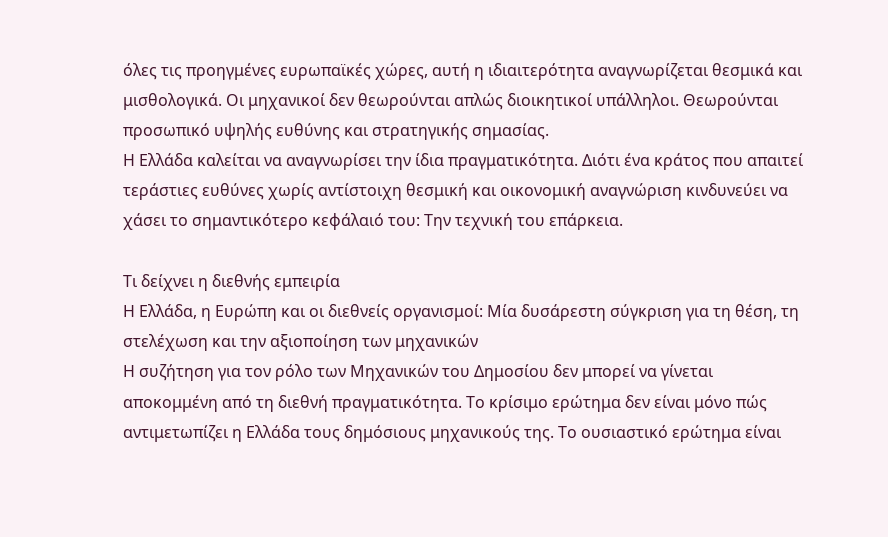όλες τις προηγμένες ευρωπαϊκές χώρες, αυτή η ιδιαιτερότητα αναγνωρίζεται θεσμικά και μισθολογικά. Οι μηχανικοί δεν θεωρούνται απλώς διοικητικοί υπάλληλοι. Θεωρούνται προσωπικό υψηλής ευθύνης και στρατηγικής σημασίας.
Η Ελλάδα καλείται να αναγνωρίσει την ίδια πραγματικότητα. Διότι ένα κράτος που απαιτεί τεράστιες ευθύνες χωρίς αντίστοιχη θεσμική και οικονομική αναγνώριση κινδυνεύει να χάσει το σημαντικότερο κεφάλαιό του: Την τεχνική του επάρκεια.

Τι δείχνει η διεθνής εμπειρία
Η Ελλάδα, η Ευρώπη και οι διεθνείς οργανισμοί: Μία δυσάρεστη σύγκριση για τη θέση, τη στελέχωση και την αξιοποίηση των μηχανικών
Η συζήτηση για τον ρόλο των Μηχανικών του Δημοσίου δεν μπορεί να γίνεται αποκομμένη από τη διεθνή πραγματικότητα. Το κρίσιμο ερώτημα δεν είναι μόνο πώς αντιμετωπίζει η Ελλάδα τους δημόσιους μηχανικούς της. Το ουσιαστικό ερώτημα είναι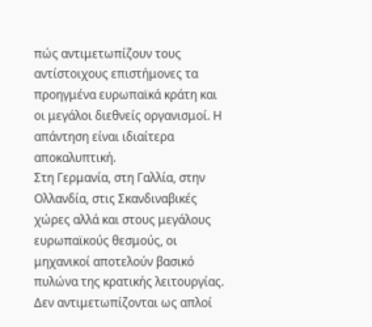πώς αντιμετωπίζουν τους αντίστοιχους επιστήμονες τα προηγμένα ευρωπαϊκά κράτη και οι μεγάλοι διεθνείς οργανισμοί. Η απάντηση είναι ιδιαίτερα αποκαλυπτική.
Στη Γερμανία, στη Γαλλία, στην Ολλανδία, στις Σκανδιναβικές χώρες αλλά και στους μεγάλους ευρωπαϊκούς θεσμούς, οι μηχανικοί αποτελούν βασικό πυλώνα της κρατικής λειτουργίας. Δεν αντιμετωπίζονται ως απλοί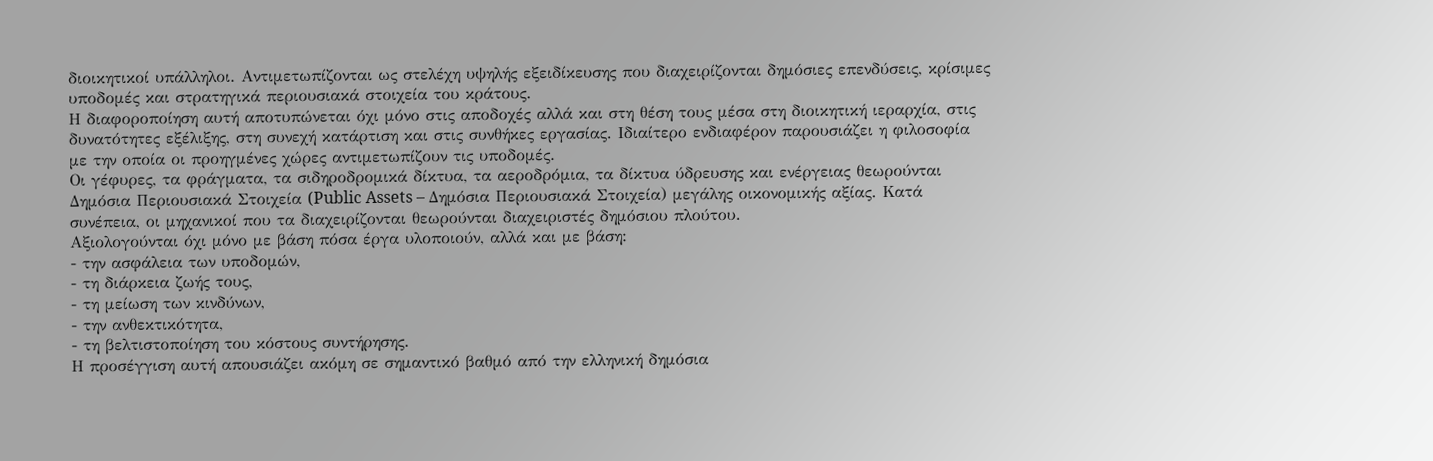διοικητικοί υπάλληλοι. Αντιμετωπίζονται ως στελέχη υψηλής εξειδίκευσης που διαχειρίζονται δημόσιες επενδύσεις, κρίσιμες υποδομές και στρατηγικά περιουσιακά στοιχεία του κράτους.
Η διαφοροποίηση αυτή αποτυπώνεται όχι μόνο στις αποδοχές αλλά και στη θέση τους μέσα στη διοικητική ιεραρχία, στις δυνατότητες εξέλιξης, στη συνεχή κατάρτιση και στις συνθήκες εργασίας. Ιδιαίτερο ενδιαφέρον παρουσιάζει η φιλοσοφία με την οποία οι προηγμένες χώρες αντιμετωπίζουν τις υποδομές.
Οι γέφυρες, τα φράγματα, τα σιδηροδρομικά δίκτυα, τα αεροδρόμια, τα δίκτυα ύδρευσης και ενέργειας θεωρούνται Δημόσια Περιουσιακά Στοιχεία (Public Assets – Δημόσια Περιουσιακά Στοιχεία) μεγάλης οικονομικής αξίας. Κατά συνέπεια, οι μηχανικοί που τα διαχειρίζονται θεωρούνται διαχειριστές δημόσιου πλούτου.
Αξιολογούνται όχι μόνο με βάση πόσα έργα υλοποιούν, αλλά και με βάση:
- την ασφάλεια των υποδομών,
- τη διάρκεια ζωής τους,
- τη μείωση των κινδύνων,
- την ανθεκτικότητα,
- τη βελτιστοποίηση του κόστους συντήρησης.
Η προσέγγιση αυτή απουσιάζει ακόμη σε σημαντικό βαθμό από την ελληνική δημόσια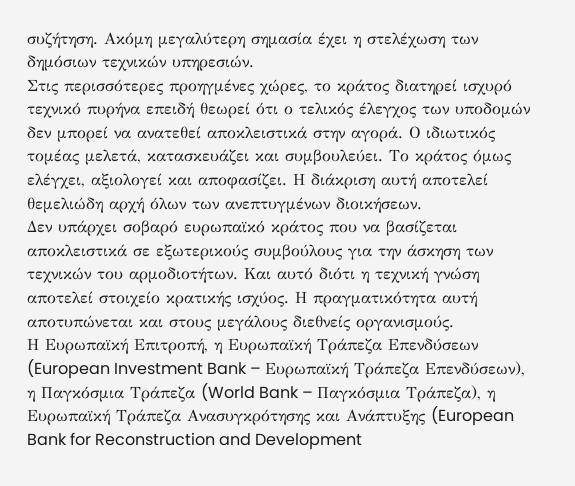συζήτηση. Ακόμη μεγαλύτερη σημασία έχει η στελέχωση των δημόσιων τεχνικών υπηρεσιών.
Στις περισσότερες προηγμένες χώρες, το κράτος διατηρεί ισχυρό τεχνικό πυρήνα επειδή θεωρεί ότι ο τελικός έλεγχος των υποδομών δεν μπορεί να ανατεθεί αποκλειστικά στην αγορά. Ο ιδιωτικός τομέας μελετά, κατασκευάζει και συμβουλεύει. Το κράτος όμως ελέγχει, αξιολογεί και αποφασίζει. Η διάκριση αυτή αποτελεί θεμελιώδη αρχή όλων των ανεπτυγμένων διοικήσεων.
Δεν υπάρχει σοβαρό ευρωπαϊκό κράτος που να βασίζεται αποκλειστικά σε εξωτερικούς συμβούλους για την άσκηση των τεχνικών του αρμοδιοτήτων. Και αυτό διότι η τεχνική γνώση αποτελεί στοιχείο κρατικής ισχύος. Η πραγματικότητα αυτή αποτυπώνεται και στους μεγάλους διεθνείς οργανισμούς.
Η Ευρωπαϊκή Επιτροπή, η Ευρωπαϊκή Τράπεζα Επενδύσεων (European Investment Bank – Ευρωπαϊκή Τράπεζα Επενδύσεων), η Παγκόσμια Τράπεζα (World Bank – Παγκόσμια Τράπεζα), η Ευρωπαϊκή Τράπεζα Ανασυγκρότησης και Ανάπτυξης (European Bank for Reconstruction and Development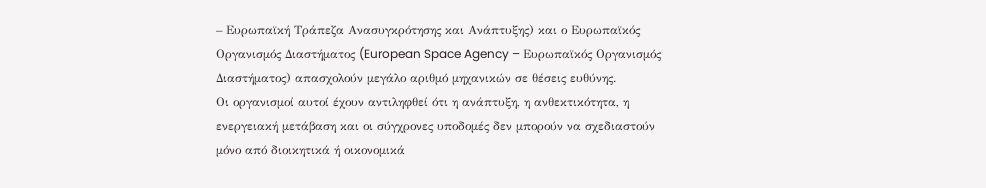– Ευρωπαϊκή Τράπεζα Ανασυγκρότησης και Ανάπτυξης) και ο Ευρωπαϊκός Οργανισμός Διαστήματος (European Space Agency – Ευρωπαϊκός Οργανισμός Διαστήματος) απασχολούν μεγάλο αριθμό μηχανικών σε θέσεις ευθύνης.
Οι οργανισμοί αυτοί έχουν αντιληφθεί ότι η ανάπτυξη, η ανθεκτικότητα, η ενεργειακή μετάβαση και οι σύγχρονες υποδομές δεν μπορούν να σχεδιαστούν μόνο από διοικητικά ή οικονομικά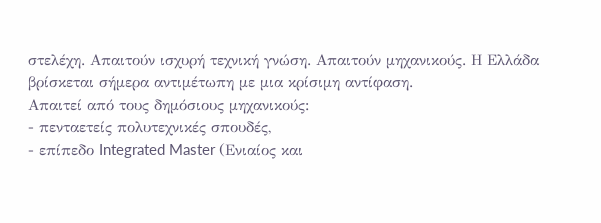στελέχη. Απαιτούν ισχυρή τεχνική γνώση. Απαιτούν μηχανικούς. Η Ελλάδα βρίσκεται σήμερα αντιμέτωπη με μια κρίσιμη αντίφαση.
Απαιτεί από τους δημόσιους μηχανικούς:
- πενταετείς πολυτεχνικές σπουδές,
- επίπεδο Integrated Master (Ενιαίος και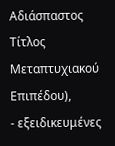Αδιάσπαστος Τίτλος Μεταπτυχιακού Επιπέδου),
- εξειδικευμένες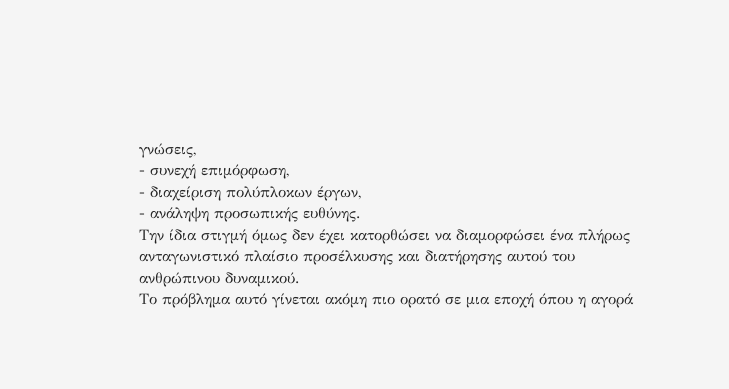γνώσεις,
- συνεχή επιμόρφωση,
- διαχείριση πολύπλοκων έργων,
- ανάληψη προσωπικής ευθύνης.
Την ίδια στιγμή όμως δεν έχει κατορθώσει να διαμορφώσει ένα πλήρως ανταγωνιστικό πλαίσιο προσέλκυσης και διατήρησης αυτού του ανθρώπινου δυναμικού.
Το πρόβλημα αυτό γίνεται ακόμη πιο ορατό σε μια εποχή όπου η αγορά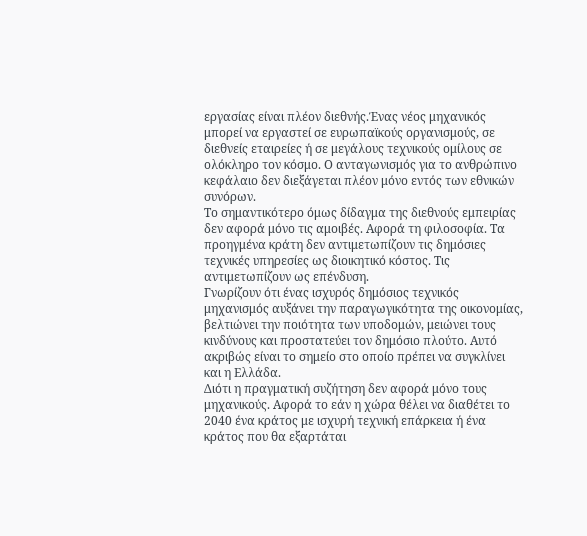εργασίας είναι πλέον διεθνής.Ένας νέος μηχανικός μπορεί να εργαστεί σε ευρωπαϊκούς οργανισμούς, σε διεθνείς εταιρείες ή σε μεγάλους τεχνικούς ομίλους σε ολόκληρο τον κόσμο. Ο ανταγωνισμός για το ανθρώπινο κεφάλαιο δεν διεξάγεται πλέον μόνο εντός των εθνικών συνόρων.
Το σημαντικότερο όμως δίδαγμα της διεθνούς εμπειρίας δεν αφορά μόνο τις αμοιβές. Αφορά τη φιλοσοφία. Τα προηγμένα κράτη δεν αντιμετωπίζουν τις δημόσιες τεχνικές υπηρεσίες ως διοικητικό κόστος. Τις αντιμετωπίζουν ως επένδυση.
Γνωρίζουν ότι ένας ισχυρός δημόσιος τεχνικός μηχανισμός αυξάνει την παραγωγικότητα της οικονομίας, βελτιώνει την ποιότητα των υποδομών, μειώνει τους κινδύνους και προστατεύει τον δημόσιο πλούτο. Αυτό ακριβώς είναι το σημείο στο οποίο πρέπει να συγκλίνει και η Ελλάδα.
Διότι η πραγματική συζήτηση δεν αφορά μόνο τους μηχανικούς. Αφορά το εάν η χώρα θέλει να διαθέτει το 2040 ένα κράτος με ισχυρή τεχνική επάρκεια ή ένα κράτος που θα εξαρτάται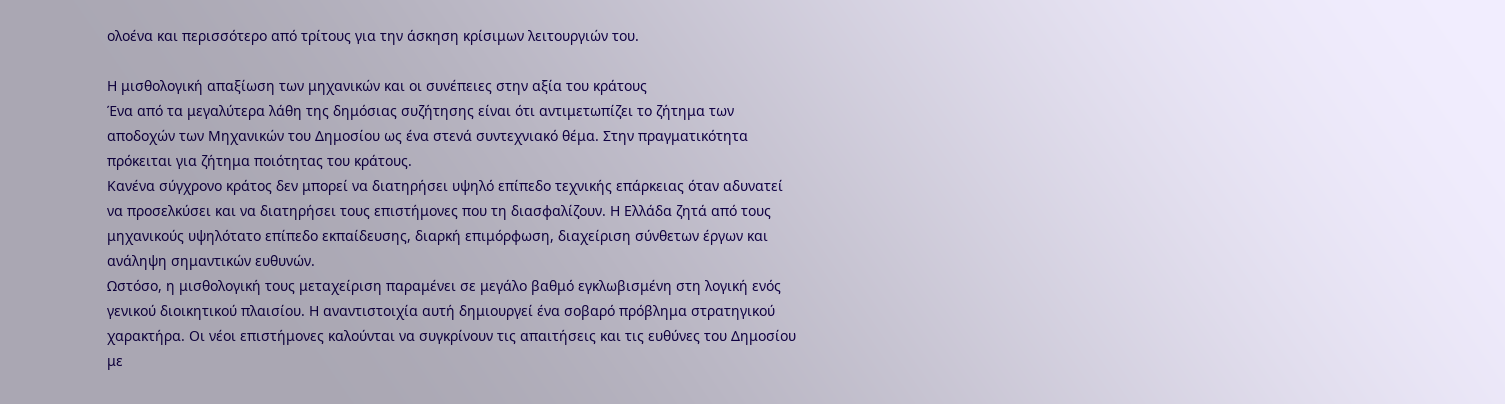ολοένα και περισσότερο από τρίτους για την άσκηση κρίσιμων λειτουργιών του.

Η μισθολογική απαξίωση των μηχανικών και οι συνέπειες στην αξία του κράτους
Ένα από τα μεγαλύτερα λάθη της δημόσιας συζήτησης είναι ότι αντιμετωπίζει το ζήτημα των αποδοχών των Μηχανικών του Δημοσίου ως ένα στενά συντεχνιακό θέμα. Στην πραγματικότητα πρόκειται για ζήτημα ποιότητας του κράτους.
Κανένα σύγχρονο κράτος δεν μπορεί να διατηρήσει υψηλό επίπεδο τεχνικής επάρκειας όταν αδυνατεί να προσελκύσει και να διατηρήσει τους επιστήμονες που τη διασφαλίζουν. Η Ελλάδα ζητά από τους μηχανικούς υψηλότατο επίπεδο εκπαίδευσης, διαρκή επιμόρφωση, διαχείριση σύνθετων έργων και ανάληψη σημαντικών ευθυνών.
Ωστόσο, η μισθολογική τους μεταχείριση παραμένει σε μεγάλο βαθμό εγκλωβισμένη στη λογική ενός γενικού διοικητικού πλαισίου. Η αναντιστοιχία αυτή δημιουργεί ένα σοβαρό πρόβλημα στρατηγικού χαρακτήρα. Οι νέοι επιστήμονες καλούνται να συγκρίνουν τις απαιτήσεις και τις ευθύνες του Δημοσίου με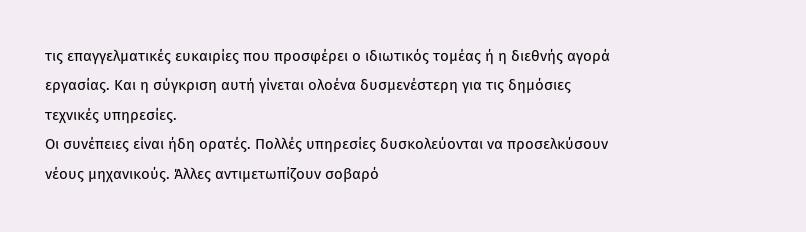τις επαγγελματικές ευκαιρίες που προσφέρει ο ιδιωτικός τομέας ή η διεθνής αγορά εργασίας. Και η σύγκριση αυτή γίνεται ολοένα δυσμενέστερη για τις δημόσιες τεχνικές υπηρεσίες.
Οι συνέπειες είναι ήδη ορατές. Πολλές υπηρεσίες δυσκολεύονται να προσελκύσουν νέους μηχανικούς. Άλλες αντιμετωπίζουν σοβαρό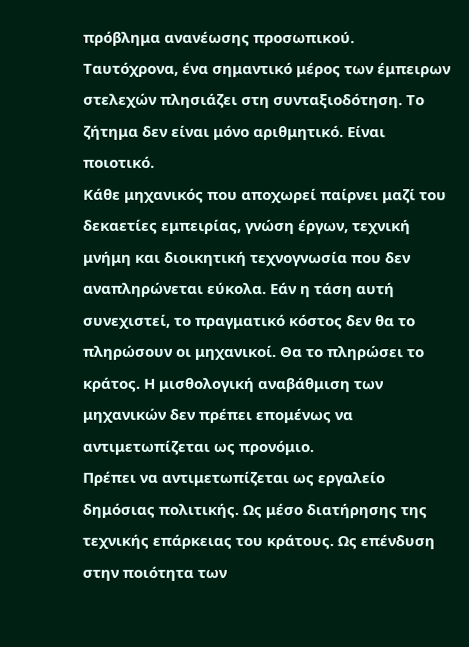πρόβλημα ανανέωσης προσωπικού. Ταυτόχρονα, ένα σημαντικό μέρος των έμπειρων στελεχών πλησιάζει στη συνταξιοδότηση. Το ζήτημα δεν είναι μόνο αριθμητικό. Είναι ποιοτικό.
Κάθε μηχανικός που αποχωρεί παίρνει μαζί του δεκαετίες εμπειρίας, γνώση έργων, τεχνική μνήμη και διοικητική τεχνογνωσία που δεν αναπληρώνεται εύκολα. Εάν η τάση αυτή συνεχιστεί, το πραγματικό κόστος δεν θα το πληρώσουν οι μηχανικοί. Θα το πληρώσει το κράτος. Η μισθολογική αναβάθμιση των μηχανικών δεν πρέπει επομένως να αντιμετωπίζεται ως προνόμιο.
Πρέπει να αντιμετωπίζεται ως εργαλείο δημόσιας πολιτικής. Ως μέσο διατήρησης της τεχνικής επάρκειας του κράτους. Ως επένδυση στην ποιότητα των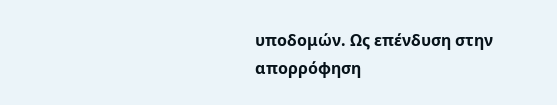υποδομών. Ως επένδυση στην απορρόφηση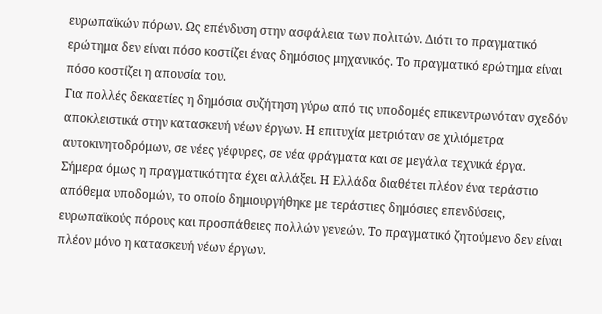ευρωπαϊκών πόρων. Ως επένδυση στην ασφάλεια των πολιτών. Διότι το πραγματικό ερώτημα δεν είναι πόσο κοστίζει ένας δημόσιος μηχανικός. Το πραγματικό ερώτημα είναι πόσο κοστίζει η απουσία του.
Για πολλές δεκαετίες η δημόσια συζήτηση γύρω από τις υποδομές επικεντρωνόταν σχεδόν αποκλειστικά στην κατασκευή νέων έργων. Η επιτυχία μετριόταν σε χιλιόμετρα αυτοκινητοδρόμων, σε νέες γέφυρες, σε νέα φράγματα και σε μεγάλα τεχνικά έργα.
Σήμερα όμως η πραγματικότητα έχει αλλάξει. Η Ελλάδα διαθέτει πλέον ένα τεράστιο απόθεμα υποδομών, το οποίο δημιουργήθηκε με τεράστιες δημόσιες επενδύσεις, ευρωπαϊκούς πόρους και προσπάθειες πολλών γενεών. Το πραγματικό ζητούμενο δεν είναι πλέον μόνο η κατασκευή νέων έργων.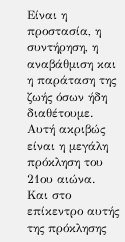Είναι η προστασία, η συντήρηση, η αναβάθμιση και η παράταση της ζωής όσων ήδη διαθέτουμε. Αυτή ακριβώς είναι η μεγάλη πρόκληση του 21ου αιώνα. Και στο επίκεντρο αυτής της πρόκλησης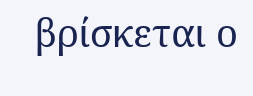βρίσκεται ο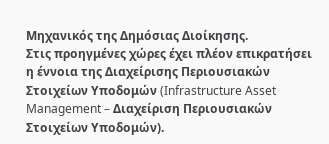Μηχανικός της Δημόσιας Διοίκησης.
Στις προηγμένες χώρες έχει πλέον επικρατήσει η έννοια της Διαχείρισης Περιουσιακών Στοιχείων Υποδομών (Infrastructure Asset Management – Διαχείριση Περιουσιακών Στοιχείων Υποδομών).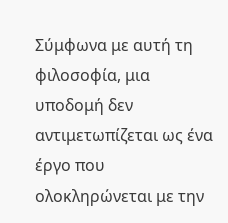Σύμφωνα με αυτή τη φιλοσοφία, μια υποδομή δεν αντιμετωπίζεται ως ένα έργο που ολοκληρώνεται με την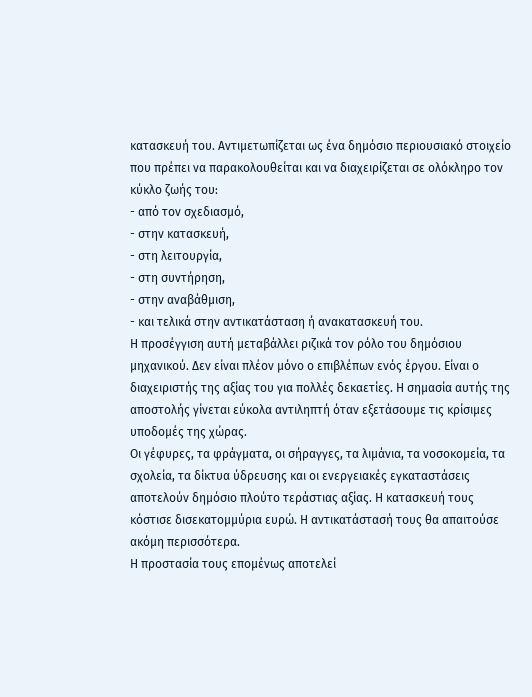κατασκευή του. Αντιμετωπίζεται ως ένα δημόσιο περιουσιακό στοιχείο που πρέπει να παρακολουθείται και να διαχειρίζεται σε ολόκληρο τον κύκλο ζωής του:
- από τον σχεδιασμό,
- στην κατασκευή,
- στη λειτουργία,
- στη συντήρηση,
- στην αναβάθμιση,
- και τελικά στην αντικατάσταση ή ανακατασκευή του.
Η προσέγγιση αυτή μεταβάλλει ριζικά τον ρόλο του δημόσιου μηχανικού. Δεν είναι πλέον μόνο ο επιβλέπων ενός έργου. Είναι ο διαχειριστής της αξίας του για πολλές δεκαετίες. Η σημασία αυτής της αποστολής γίνεται εύκολα αντιληπτή όταν εξετάσουμε τις κρίσιμες υποδομές της χώρας.
Οι γέφυρες, τα φράγματα, οι σήραγγες, τα λιμάνια, τα νοσοκομεία, τα σχολεία, τα δίκτυα ύδρευσης και οι ενεργειακές εγκαταστάσεις αποτελούν δημόσιο πλούτο τεράστιας αξίας. Η κατασκευή τους κόστισε δισεκατομμύρια ευρώ. Η αντικατάστασή τους θα απαιτούσε ακόμη περισσότερα.
Η προστασία τους επομένως αποτελεί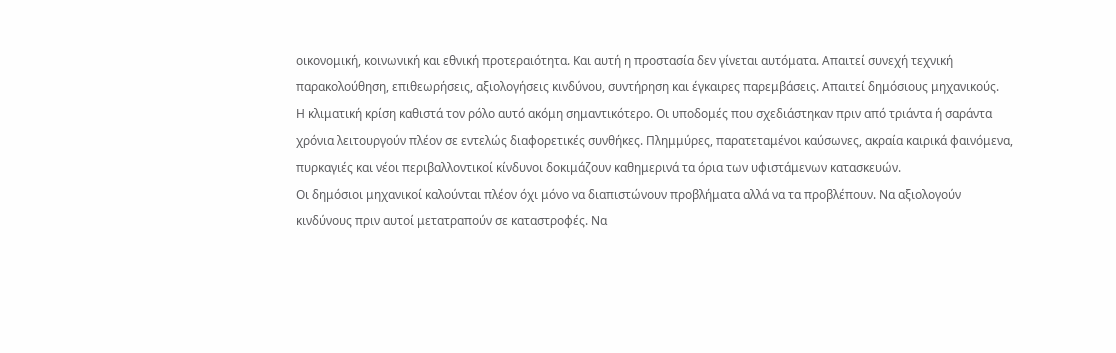οικονομική, κοινωνική και εθνική προτεραιότητα. Και αυτή η προστασία δεν γίνεται αυτόματα. Απαιτεί συνεχή τεχνική παρακολούθηση, επιθεωρήσεις, αξιολογήσεις κινδύνου, συντήρηση και έγκαιρες παρεμβάσεις. Απαιτεί δημόσιους μηχανικούς.
Η κλιματική κρίση καθιστά τον ρόλο αυτό ακόμη σημαντικότερο. Οι υποδομές που σχεδιάστηκαν πριν από τριάντα ή σαράντα χρόνια λειτουργούν πλέον σε εντελώς διαφορετικές συνθήκες. Πλημμύρες, παρατεταμένοι καύσωνες, ακραία καιρικά φαινόμενα, πυρκαγιές και νέοι περιβαλλοντικοί κίνδυνοι δοκιμάζουν καθημερινά τα όρια των υφιστάμενων κατασκευών.
Οι δημόσιοι μηχανικοί καλούνται πλέον όχι μόνο να διαπιστώνουν προβλήματα αλλά να τα προβλέπουν. Να αξιολογούν κινδύνους πριν αυτοί μετατραπούν σε καταστροφές. Να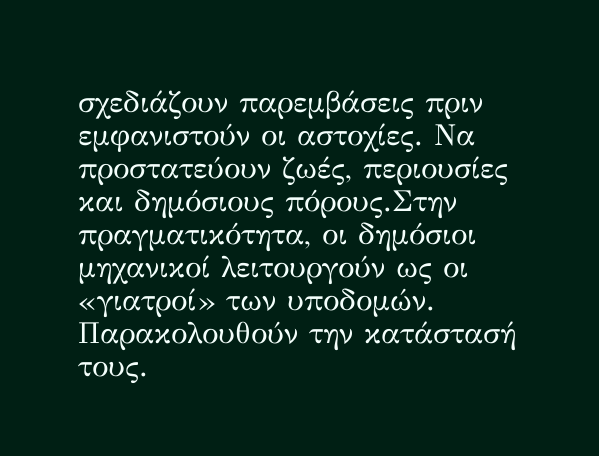σχεδιάζουν παρεμβάσεις πριν εμφανιστούν οι αστοχίες. Να προστατεύουν ζωές, περιουσίες και δημόσιους πόρους.Στην πραγματικότητα, οι δημόσιοι μηχανικοί λειτουργούν ως οι «γιατροί» των υποδομών.
Παρακολουθούν την κατάστασή τους.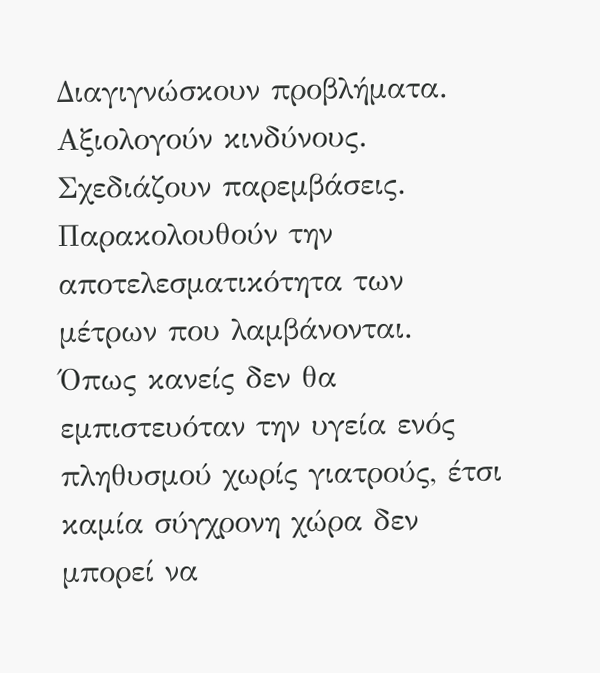Διαγιγνώσκουν προβλήματα. Αξιολογούν κινδύνους. Σχεδιάζουν παρεμβάσεις. Παρακολουθούν την αποτελεσματικότητα των μέτρων που λαμβάνονται.
Όπως κανείς δεν θα εμπιστευόταν την υγεία ενός πληθυσμού χωρίς γιατρούς, έτσι καμία σύγχρονη χώρα δεν μπορεί να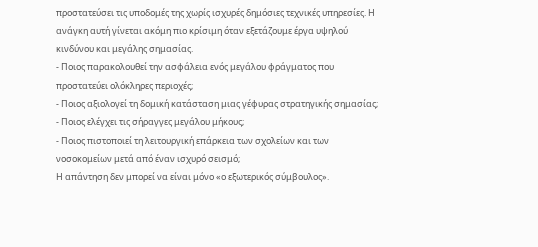προστατεύσει τις υποδομές της χωρίς ισχυρές δημόσιες τεχνικές υπηρεσίες. Η ανάγκη αυτή γίνεται ακόμη πιο κρίσιμη όταν εξετάζουμε έργα υψηλού κινδύνου και μεγάλης σημασίας.
- Ποιος παρακολουθεί την ασφάλεια ενός μεγάλου φράγματος που προστατεύει ολόκληρες περιοχές;
- Ποιος αξιολογεί τη δομική κατάσταση μιας γέφυρας στρατηγικής σημασίας;
- Ποιος ελέγχει τις σήραγγες μεγάλου μήκους;
- Ποιος πιστοποιεί τη λειτουργική επάρκεια των σχολείων και των νοσοκομείων μετά από έναν ισχυρό σεισμό;
Η απάντηση δεν μπορεί να είναι μόνο «ο εξωτερικός σύμβουλος».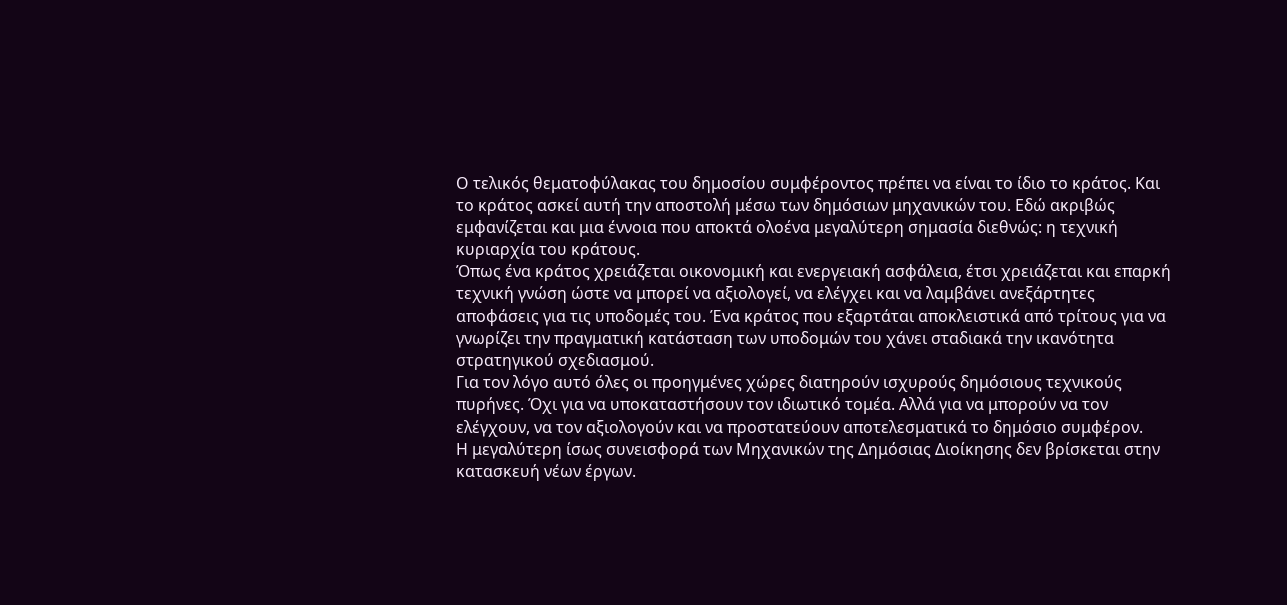Ο τελικός θεματοφύλακας του δημοσίου συμφέροντος πρέπει να είναι το ίδιο το κράτος. Και το κράτος ασκεί αυτή την αποστολή μέσω των δημόσιων μηχανικών του. Εδώ ακριβώς εμφανίζεται και μια έννοια που αποκτά ολοένα μεγαλύτερη σημασία διεθνώς: η τεχνική κυριαρχία του κράτους.
Όπως ένα κράτος χρειάζεται οικονομική και ενεργειακή ασφάλεια, έτσι χρειάζεται και επαρκή τεχνική γνώση ώστε να μπορεί να αξιολογεί, να ελέγχει και να λαμβάνει ανεξάρτητες αποφάσεις για τις υποδομές του. Ένα κράτος που εξαρτάται αποκλειστικά από τρίτους για να γνωρίζει την πραγματική κατάσταση των υποδομών του χάνει σταδιακά την ικανότητα στρατηγικού σχεδιασμού.
Για τον λόγο αυτό όλες οι προηγμένες χώρες διατηρούν ισχυρούς δημόσιους τεχνικούς πυρήνες. Όχι για να υποκαταστήσουν τον ιδιωτικό τομέα. Αλλά για να μπορούν να τον ελέγχουν, να τον αξιολογούν και να προστατεύουν αποτελεσματικά το δημόσιο συμφέρον.
Η μεγαλύτερη ίσως συνεισφορά των Μηχανικών της Δημόσιας Διοίκησης δεν βρίσκεται στην κατασκευή νέων έργων.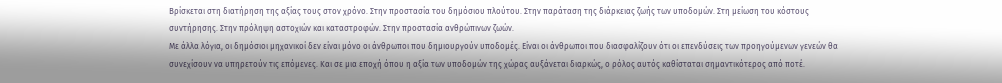Βρίσκεται στη διατήρηση της αξίας τους στον χρόνο. Στην προστασία του δημόσιου πλούτου. Στην παράταση της διάρκειας ζωής των υποδομών. Στη μείωση του κόστους συντήρησης. Στην πρόληψη αστοχιών και καταστροφών. Στην προστασία ανθρώπινων ζωών.
Με άλλα λόγια, οι δημόσιοι μηχανικοί δεν είναι μόνο οι άνθρωποι που δημιουργούν υποδομές. Είναι οι άνθρωποι που διασφαλίζουν ότι οι επενδύσεις των προηγούμενων γενεών θα συνεχίσουν να υπηρετούν τις επόμενες. Και σε μια εποχή όπου η αξία των υποδομών της χώρας αυξάνεται διαρκώς, ο ρόλος αυτός καθίσταται σημαντικότερος από ποτέ.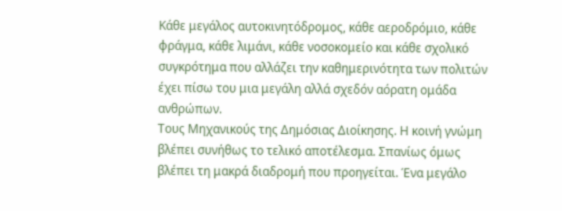Κάθε μεγάλος αυτοκινητόδρομος, κάθε αεροδρόμιο, κάθε φράγμα, κάθε λιμάνι, κάθε νοσοκομείο και κάθε σχολικό συγκρότημα που αλλάζει την καθημερινότητα των πολιτών έχει πίσω του μια μεγάλη αλλά σχεδόν αόρατη ομάδα ανθρώπων.
Τους Μηχανικούς της Δημόσιας Διοίκησης. Η κοινή γνώμη βλέπει συνήθως το τελικό αποτέλεσμα. Σπανίως όμως βλέπει τη μακρά διαδρομή που προηγείται. Ένα μεγάλο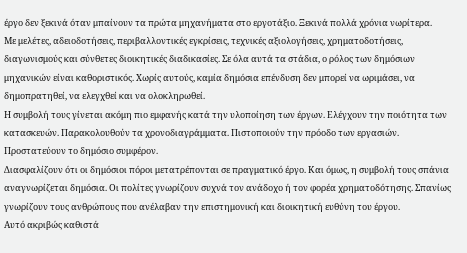έργο δεν ξεκινά όταν μπαίνουν τα πρώτα μηχανήματα στο εργοτάξιο. Ξεκινά πολλά χρόνια νωρίτερα.
Με μελέτες, αδειοδοτήσεις, περιβαλλοντικές εγκρίσεις, τεχνικές αξιολογήσεις, χρηματοδοτήσεις, διαγωνισμούς και σύνθετες διοικητικές διαδικασίες. Σε όλα αυτά τα στάδια, ο ρόλος των δημόσιων μηχανικών είναι καθοριστικός. Χωρίς αυτούς, καμία δημόσια επένδυση δεν μπορεί να ωριμάσει, να δημοπρατηθεί, να ελεγχθεί και να ολοκληρωθεί.
Η συμβολή τους γίνεται ακόμη πιο εμφανής κατά την υλοποίηση των έργων. Ελέγχουν την ποιότητα των κατασκευών. Παρακολουθούν τα χρονοδιαγράμματα. Πιστοποιούν την πρόοδο των εργασιών. Προστατεύουν το δημόσιο συμφέρον.
Διασφαλίζουν ότι οι δημόσιοι πόροι μετατρέπονται σε πραγματικό έργο. Και όμως, η συμβολή τους σπάνια αναγνωρίζεται δημόσια. Οι πολίτες γνωρίζουν συχνά τον ανάδοχο ή τον φορέα χρηματοδότησης. Σπανίως γνωρίζουν τους ανθρώπους που ανέλαβαν την επιστημονική και διοικητική ευθύνη του έργου.
Αυτό ακριβώς καθιστά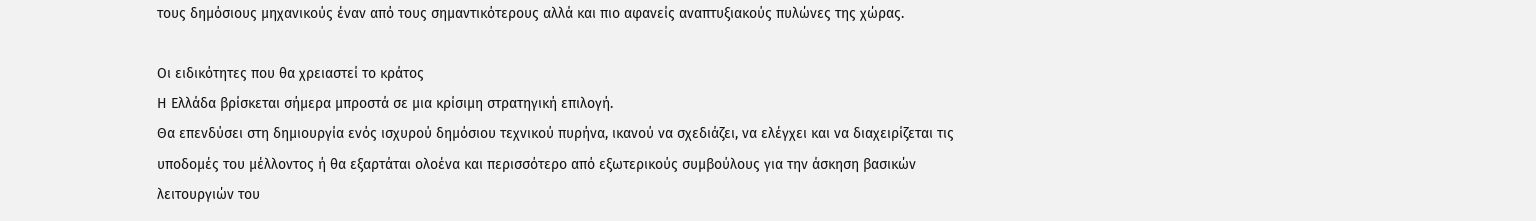τους δημόσιους μηχανικούς έναν από τους σημαντικότερους αλλά και πιο αφανείς αναπτυξιακούς πυλώνες της χώρας.

Οι ειδικότητες που θα χρειαστεί το κράτος
Η Ελλάδα βρίσκεται σήμερα μπροστά σε μια κρίσιμη στρατηγική επιλογή.
Θα επενδύσει στη δημιουργία ενός ισχυρού δημόσιου τεχνικού πυρήνα, ικανού να σχεδιάζει, να ελέγχει και να διαχειρίζεται τις υποδομές του μέλλοντος ή θα εξαρτάται ολοένα και περισσότερο από εξωτερικούς συμβούλους για την άσκηση βασικών λειτουργιών του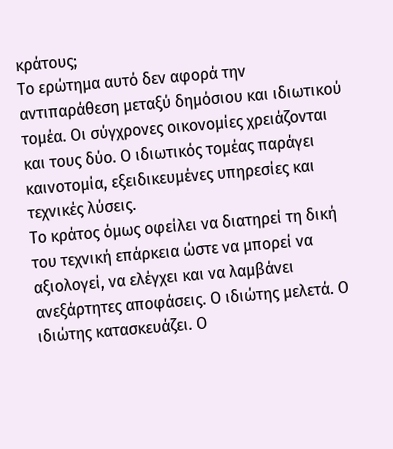κράτους;
Το ερώτημα αυτό δεν αφορά την αντιπαράθεση μεταξύ δημόσιου και ιδιωτικού τομέα. Οι σύγχρονες οικονομίες χρειάζονται και τους δύο. Ο ιδιωτικός τομέας παράγει καινοτομία, εξειδικευμένες υπηρεσίες και τεχνικές λύσεις.
Το κράτος όμως οφείλει να διατηρεί τη δική του τεχνική επάρκεια ώστε να μπορεί να αξιολογεί, να ελέγχει και να λαμβάνει ανεξάρτητες αποφάσεις. Ο ιδιώτης μελετά. Ο ιδιώτης κατασκευάζει. Ο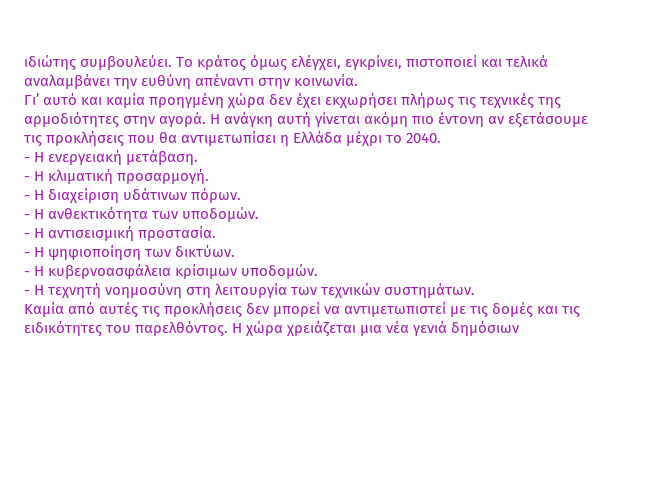ιδιώτης συμβουλεύει. Το κράτος όμως ελέγχει, εγκρίνει, πιστοποιεί και τελικά αναλαμβάνει την ευθύνη απέναντι στην κοινωνία.
Γι’ αυτό και καμία προηγμένη χώρα δεν έχει εκχωρήσει πλήρως τις τεχνικές της αρμοδιότητες στην αγορά. Η ανάγκη αυτή γίνεται ακόμη πιο έντονη αν εξετάσουμε τις προκλήσεις που θα αντιμετωπίσει η Ελλάδα μέχρι το 2040.
- Η ενεργειακή μετάβαση.
- Η κλιματική προσαρμογή.
- Η διαχείριση υδάτινων πόρων.
- Η ανθεκτικότητα των υποδομών.
- Η αντισεισμική προστασία.
- Η ψηφιοποίηση των δικτύων.
- Η κυβερνοασφάλεια κρίσιμων υποδομών.
- Η τεχνητή νοημοσύνη στη λειτουργία των τεχνικών συστημάτων.
Καμία από αυτές τις προκλήσεις δεν μπορεί να αντιμετωπιστεί με τις δομές και τις ειδικότητες του παρελθόντος. Η χώρα χρειάζεται μια νέα γενιά δημόσιων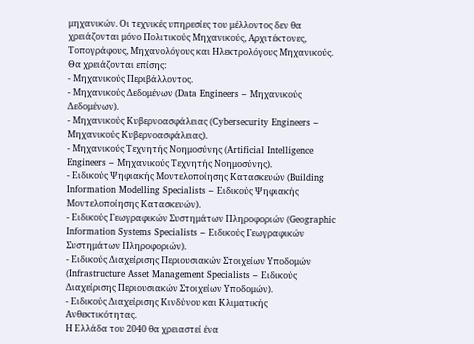μηχανικών. Οι τεχνικές υπηρεσίες του μέλλοντος δεν θα χρειάζονται μόνο Πολιτικούς Μηχανικούς, Αρχιτέκτονες, Τοπογράφους, Μηχανολόγους και Ηλεκτρολόγους Μηχανικούς.
Θα χρειάζονται επίσης:
- Μηχανικούς Περιβάλλοντος.
- Μηχανικούς Δεδομένων (Data Engineers – Μηχανικούς Δεδομένων).
- Μηχανικούς Κυβερνοασφάλειας (Cybersecurity Engineers – Μηχανικούς Κυβερνοασφάλειας).
- Μηχανικούς Τεχνητής Νοημοσύνης (Artificial Intelligence Engineers – Μηχανικούς Τεχνητής Νοημοσύνης).
- Ειδικούς Ψηφιακής Μοντελοποίησης Κατασκευών (Building Information Modelling Specialists – Ειδικούς Ψηφιακής Μοντελοποίησης Κατασκευών).
- Ειδικούς Γεωγραφικών Συστημάτων Πληροφοριών (Geographic Information Systems Specialists – Ειδικούς Γεωγραφικών Συστημάτων Πληροφοριών).
- Ειδικούς Διαχείρισης Περιουσιακών Στοιχείων Υποδομών (Infrastructure Asset Management Specialists – Ειδικούς Διαχείρισης Περιουσιακών Στοιχείων Υποδομών).
- Ειδικούς Διαχείρισης Κινδύνου και Κλιματικής Ανθεκτικότητας.
Η Ελλάδα του 2040 θα χρειαστεί ένα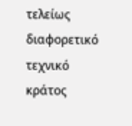τελείως διαφορετικό τεχνικό κράτος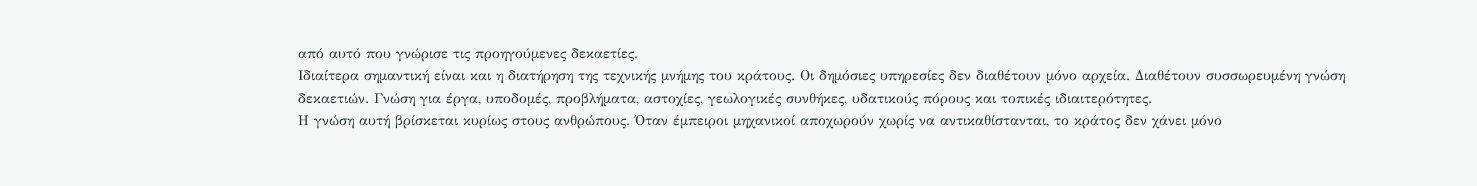από αυτό που γνώρισε τις προηγούμενες δεκαετίες.
Ιδιαίτερα σημαντική είναι και η διατήρηση της τεχνικής μνήμης του κράτους. Οι δημόσιες υπηρεσίες δεν διαθέτουν μόνο αρχεία. Διαθέτουν συσσωρευμένη γνώση δεκαετιών. Γνώση για έργα, υποδομές, προβλήματα, αστοχίες, γεωλογικές συνθήκες, υδατικούς πόρους και τοπικές ιδιαιτερότητες.
Η γνώση αυτή βρίσκεται κυρίως στους ανθρώπους. Όταν έμπειροι μηχανικοί αποχωρούν χωρίς να αντικαθίστανται, το κράτος δεν χάνει μόνο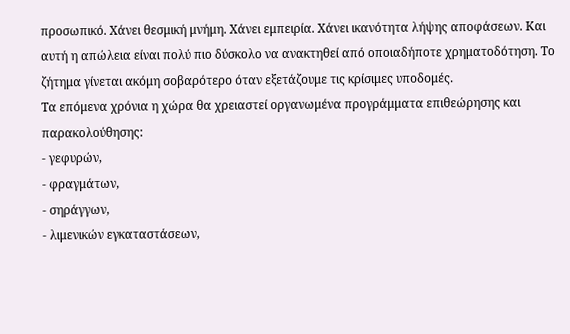προσωπικό. Χάνει θεσμική μνήμη. Χάνει εμπειρία. Χάνει ικανότητα λήψης αποφάσεων. Και αυτή η απώλεια είναι πολύ πιο δύσκολο να ανακτηθεί από οποιαδήποτε χρηματοδότηση. Το ζήτημα γίνεται ακόμη σοβαρότερο όταν εξετάζουμε τις κρίσιμες υποδομές.
Τα επόμενα χρόνια η χώρα θα χρειαστεί οργανωμένα προγράμματα επιθεώρησης και παρακολούθησης:
- γεφυρών,
- φραγμάτων,
- σηράγγων,
- λιμενικών εγκαταστάσεων,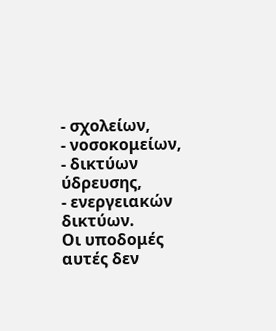- σχολείων,
- νοσοκομείων,
- δικτύων ύδρευσης,
- ενεργειακών δικτύων.
Οι υποδομές αυτές δεν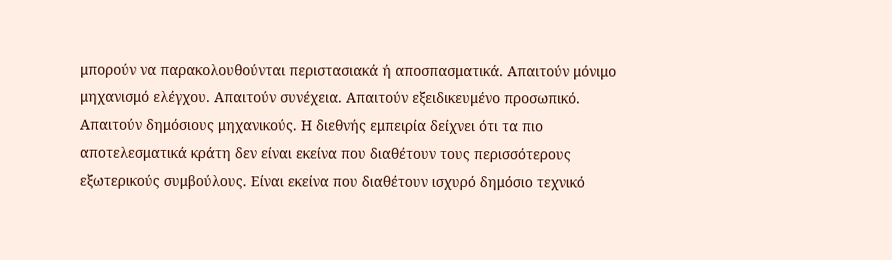μπορούν να παρακολουθούνται περιστασιακά ή αποσπασματικά. Απαιτούν μόνιμο μηχανισμό ελέγχου. Απαιτούν συνέχεια. Απαιτούν εξειδικευμένο προσωπικό. Απαιτούν δημόσιους μηχανικούς. Η διεθνής εμπειρία δείχνει ότι τα πιο αποτελεσματικά κράτη δεν είναι εκείνα που διαθέτουν τους περισσότερους εξωτερικούς συμβούλους. Είναι εκείνα που διαθέτουν ισχυρό δημόσιο τεχνικό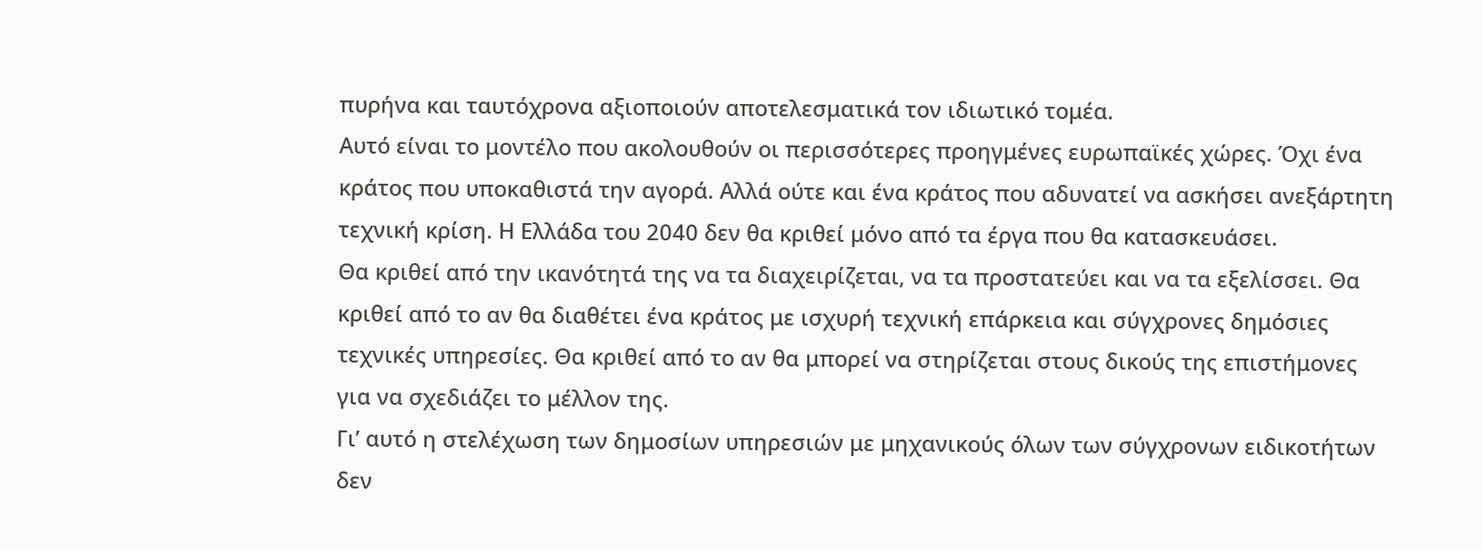πυρήνα και ταυτόχρονα αξιοποιούν αποτελεσματικά τον ιδιωτικό τομέα.
Αυτό είναι το μοντέλο που ακολουθούν οι περισσότερες προηγμένες ευρωπαϊκές χώρες. Όχι ένα κράτος που υποκαθιστά την αγορά. Αλλά ούτε και ένα κράτος που αδυνατεί να ασκήσει ανεξάρτητη τεχνική κρίση. Η Ελλάδα του 2040 δεν θα κριθεί μόνο από τα έργα που θα κατασκευάσει.
Θα κριθεί από την ικανότητά της να τα διαχειρίζεται, να τα προστατεύει και να τα εξελίσσει. Θα κριθεί από το αν θα διαθέτει ένα κράτος με ισχυρή τεχνική επάρκεια και σύγχρονες δημόσιες τεχνικές υπηρεσίες. Θα κριθεί από το αν θα μπορεί να στηρίζεται στους δικούς της επιστήμονες για να σχεδιάζει το μέλλον της.
Γι’ αυτό η στελέχωση των δημοσίων υπηρεσιών με μηχανικούς όλων των σύγχρονων ειδικοτήτων δεν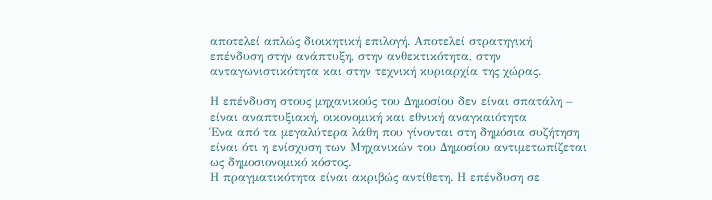αποτελεί απλώς διοικητική επιλογή. Αποτελεί στρατηγική επένδυση στην ανάπτυξη, στην ανθεκτικότητα, στην ανταγωνιστικότητα και στην τεχνική κυριαρχία της χώρας.

Η επένδυση στους μηχανικούς του Δημοσίου δεν είναι σπατάλη – είναι αναπτυξιακή, οικονομική και εθνική αναγκαιότητα
Ένα από τα μεγαλύτερα λάθη που γίνονται στη δημόσια συζήτηση είναι ότι η ενίσχυση των Μηχανικών του Δημοσίου αντιμετωπίζεται ως δημοσιονομικό κόστος.
Η πραγματικότητα είναι ακριβώς αντίθετη. Η επένδυση σε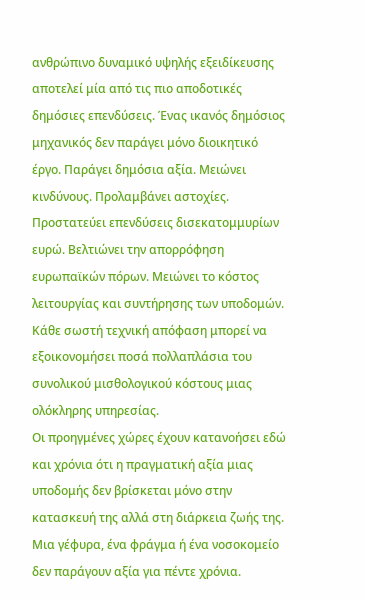ανθρώπινο δυναμικό υψηλής εξειδίκευσης αποτελεί μία από τις πιο αποδοτικές δημόσιες επενδύσεις. Ένας ικανός δημόσιος μηχανικός δεν παράγει μόνο διοικητικό έργο. Παράγει δημόσια αξία. Μειώνει κινδύνους. Προλαμβάνει αστοχίες. Προστατεύει επενδύσεις δισεκατομμυρίων ευρώ. Βελτιώνει την απορρόφηση ευρωπαϊκών πόρων. Μειώνει το κόστος λειτουργίας και συντήρησης των υποδομών. Κάθε σωστή τεχνική απόφαση μπορεί να εξοικονομήσει ποσά πολλαπλάσια του συνολικού μισθολογικού κόστους μιας ολόκληρης υπηρεσίας.
Οι προηγμένες χώρες έχουν κατανοήσει εδώ και χρόνια ότι η πραγματική αξία μιας υποδομής δεν βρίσκεται μόνο στην κατασκευή της αλλά στη διάρκεια ζωής της. Μια γέφυρα, ένα φράγμα ή ένα νοσοκομείο δεν παράγουν αξία για πέντε χρόνια.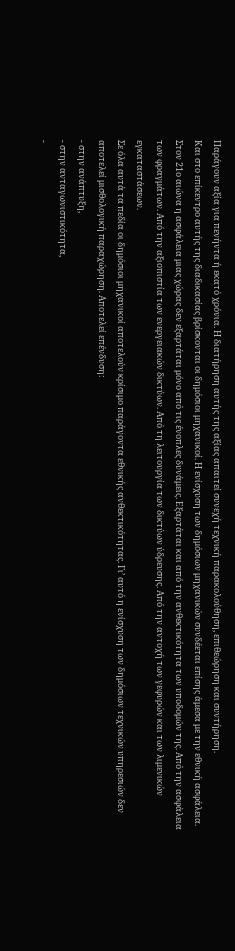Παράγουν αξία για πενήντα ή εκατό χρόνια. Η διατήρηση αυτής της αξίας απαιτεί συνεχή τεχνική παρακολούθηση, επιθεώρηση και συντήρηση.
Και στο επίκεντρο αυτής της διαδικασίας βρίσκονται οι δημόσιοι μηχανικοί. Η ενίσχυση των δημόσιων μηχανικών συνδέεται επίσης άμεσα με την εθνική ασφάλεια. Στον 21ο αιώνα η ασφάλεια μιας χώρας δεν εξαρτάται μόνο από τις ένοπλες δυνάμεις. Εξαρτάται και από την ανθεκτικότητα των υποδομών της. Από την ασφάλεια των φραγμάτων. Από την αξιοπιστία των ενεργειακών δικτύων. Από τη λειτουργία των δικτύων ύδρευσης. Από την αντοχή των γεφυρών και των λιμενικών εγκαταστάσεων.
Σε όλα αυτά τα πεδία οι δημόσιοι μηχανικοί αποτελούν κρίσιμο παράγοντα εθνικής ανθεκτικότητας. Γι’ αυτό η ενίσχυση των δημόσιων τεχνικών υπηρεσιών δεν αποτελεί μισθολογική παραχώρηση. Αποτελεί επένδυση:
- στην ανάπτυξη,
- στην ανταγωνιστικότητα,
-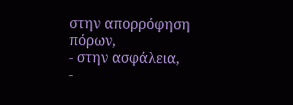στην απορρόφηση πόρων,
- στην ασφάλεια,
-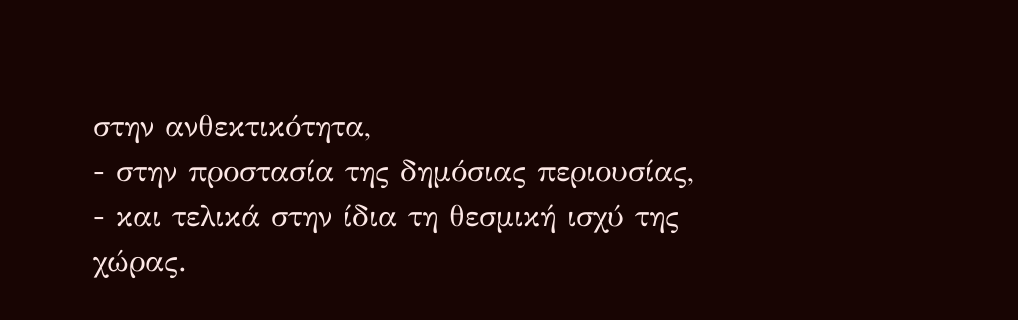στην ανθεκτικότητα,
- στην προστασία της δημόσιας περιουσίας,
- και τελικά στην ίδια τη θεσμική ισχύ της χώρας.